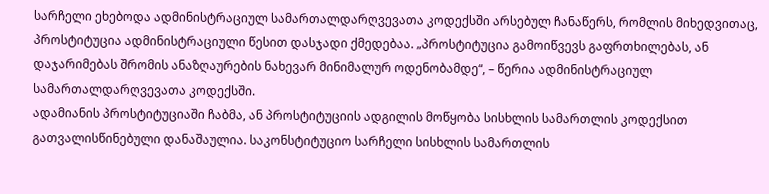სარჩელი ეხებოდა ადმინისტრაციულ სამართალდარღვევათა კოდექსში არსებულ ჩანაწერს, რომლის მიხედვითაც, პროსტიტუცია ადმინისტრაციული წესით დასჯადი ქმედებაა. „პროსტიტუცია გამოიწვევს გაფრთხილებას, ან დაჯარიმებას შრომის ანაზღაურების ნახევარ მინიმალურ ოდენობამდე“, – წერია ადმინისტრაციულ სამართალდარღვევათა კოდექსში.
ადამიანის პროსტიტუციაში ჩაბმა, ან პროსტიტუციის ადგილის მოწყობა სისხლის სამართლის კოდექსით გათვალისწინებული დანაშაულია. საკონსტიტუციო სარჩელი სისხლის სამართლის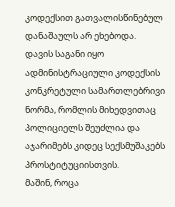კოდექსით გათვალისწინებულ დანაშაულს არ ეხებოდა.
დავის საგანი იყო ადმინისტრაციული კოდექსის კონკრეტული სამართლებრივი ნორმა, რომლის მიხედვითაც პოლიციელს შეუძლია და აჯარიმებს კიდეც სექსმუშაკებს პროსტიტუციისთვის.
მაშინ, როცა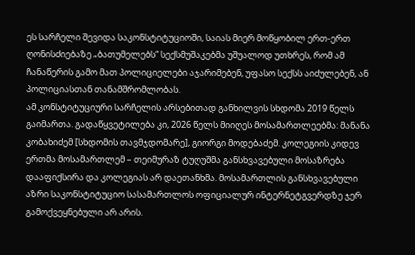ეს სარჩელი შევიდა საკონსტიტუციოში, საიას მიერ მოწყობილ ერთ-ერთ ღონისძიებაზე „ბათუმელებს“ სექსმუშაკებმა უშუალოდ უთხრეს, რომ ამ ჩანაწერის გამო მათ პოლიციელები აჯარიმებენ, უფასო სექსს აიძულებენ, ან პოლიციასთან თანამშრომლობას.
ამ კონსტიტუციური სარჩელის არსებითად განხილვის სხდომა 2019 წელს გაიმართა. გადაწყვეტილება კი, 2026 წელს მიიღეს მოსამართლეებმა: მანანა კობახიძემ [სხდომის თავმჯდომარე], გიორგი მოდებაძემ. კოლეგიის კიდევ ერთმა მოსამართლემ – თეიმურაზ ტუღუშმა განსხვავებული მოსაზრება დააფიქსირა და კოლეგიას არ დაეთანხმა. მოსამართლის განსხვავებული აზრი საკონსტიტუციო სასამართლოს ოფიციალურ ინტერნეტგვერდზე ჯერ გამოქვეყნებული არ არის.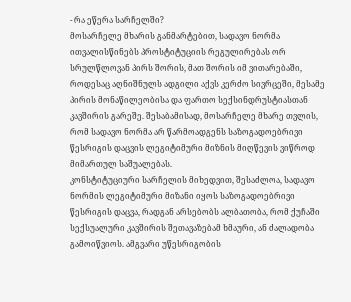- რა ეწერა სარჩელში?
მოსარჩელე მხარის განმარტებით, სადავო ნორმა ითვალისწინებს პროსტიტუციის რეგულირებას ორ სრულწლოვან პირს შორის, მათ შორის იმ ვითარებაში, როდესაც აღნიშნულს ადგილი აქვს კერძო სივრცეში, მესამე პირის მონაწილეობისა და ფართო სექსინდრუსტიასთან კავშირის გარეშე. შესაბამისად, მოსარჩელე მხარე თვლის, რომ სადავო ნორმა არ წარმოადგენს საზოგადოებრივი წესრიგის დაცვის ლეგიტიმური მიზნის მიღწევის ვიწროდ მიმართულ საშუალებას.
კონსტიტუციური სარჩელის მიხედვით, შესაძლოა, სადავო ნორმის ლეგიტიმური მიზანი იყოს საზოგადოებრივი წესრიგის დაცვა, რადგან არსებობს ალბათობა, რომ ქუჩაში სექსუალური კავშირის შეთავაზებამ ხმაური, ან ძალადობა გამოიწვიოს. ამგვარი უწესრიგობის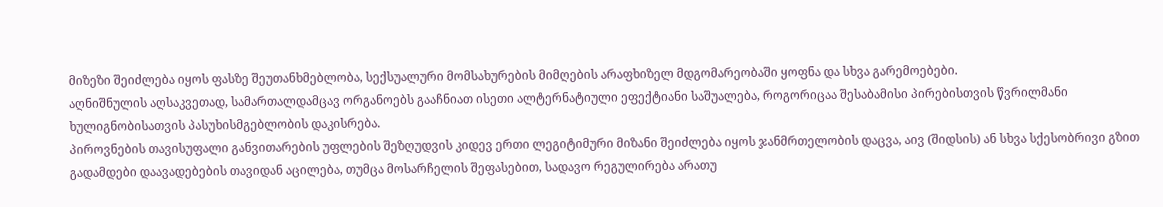მიზეზი შეიძლება იყოს ფასზე შეუთანხმებლობა, სექსუალური მომსახურების მიმღების არაფხიზელ მდგომარეობაში ყოფნა და სხვა გარემოებები.
აღნიშნულის აღსაკვეთად, სამართალდამცავ ორგანოებს გააჩნიათ ისეთი ალტერნატიული ეფექტიანი საშუალება, როგორიცაა შესაბამისი პირებისთვის წვრილმანი ხულიგნობისათვის პასუხისმგებლობის დაკისრება.
პიროვნების თავისუფალი განვითარების უფლების შეზღუდვის კიდევ ერთი ლეგიტიმური მიზანი შეიძლება იყოს ჯანმრთელობის დაცვა, აივ (შიდსის) ან სხვა სქესობრივი გზით გადამდები დაავადებების თავიდან აცილება, თუმცა მოსარჩელის შეფასებით, სადავო რეგულირება არათუ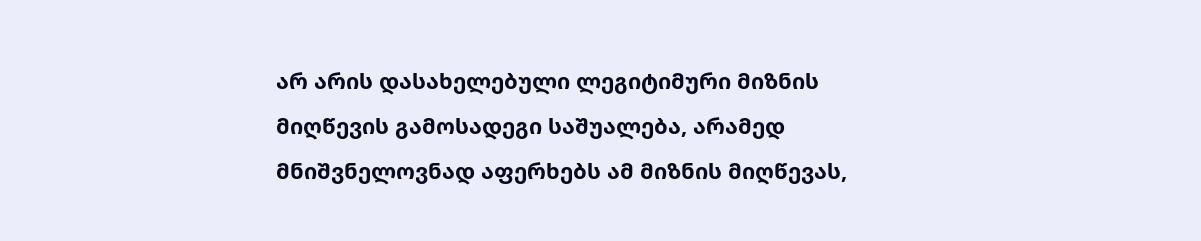არ არის დასახელებული ლეგიტიმური მიზნის მიღწევის გამოსადეგი საშუალება, არამედ მნიშვნელოვნად აფერხებს ამ მიზნის მიღწევას,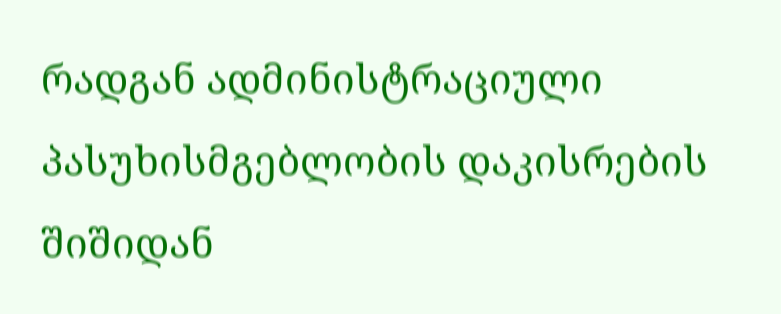რადგან ადმინისტრაციული პასუხისმგებლობის დაკისრების შიშიდან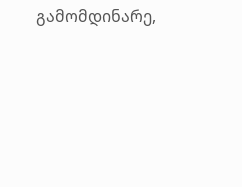გამომდინარე,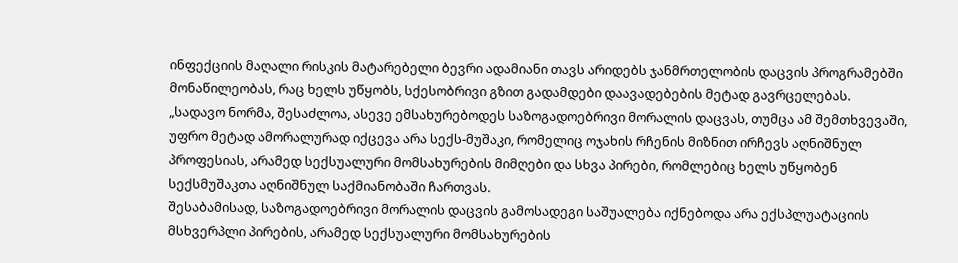ინფექციის მაღალი რისკის მატარებელი ბევრი ადამიანი თავს არიდებს ჯანმრთელობის დაცვის პროგრამებში მონაწილეობას, რაც ხელს უწყობს, სქესობრივი გზით გადამდები დაავადებების მეტად გავრცელებას.
„სადავო ნორმა, შესაძლოა, ასევე ემსახურებოდეს საზოგადოებრივი მორალის დაცვას, თუმცა ამ შემთხვევაში, უფრო მეტად ამორალურად იქცევა არა სექს-მუშაკი, რომელიც ოჯახის რჩენის მიზნით ირჩევს აღნიშნულ პროფესიას, არამედ სექსუალური მომსახურების მიმღები და სხვა პირები, რომლებიც ხელს უწყობენ სექსმუშაკთა აღნიშნულ საქმიანობაში ჩართვას.
შესაბამისად, საზოგადოებრივი მორალის დაცვის გამოსადეგი საშუალება იქნებოდა არა ექსპლუატაციის მსხვერპლი პირების, არამედ სექსუალური მომსახურების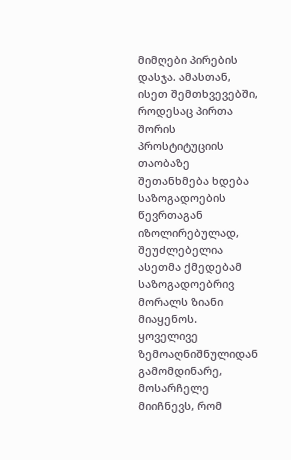მიმღები პირების დასჯა. ამასთან, ისეთ შემთხვევებში, როდესაც პირთა შორის პროსტიტუციის თაობაზე შეთანხმება ხდება საზოგადოების წევრთაგან იზოლირებულად, შეუძლებელია ასეთმა ქმედებამ საზოგადოებრივ მორალს ზიანი მიაყენოს.
ყოველივე ზემოაღნიშნულიდან გამომდინარე, მოსარჩელე მიიჩნევს, რომ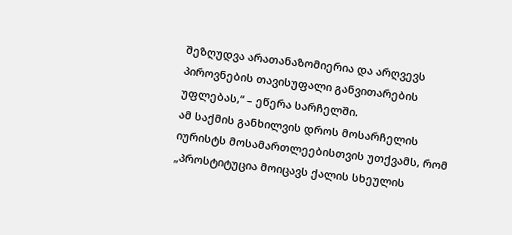შეზღუდვა არათანაზომიერია და არღვევს პიროვნების თავისუფალი განვითარების უფლებას,“ – ეწერა სარჩელში.
ამ საქმის განხილვის დროს მოსარჩელის იურისტს მოსამართლეებისთვის უთქვამს, რომ „პროსტიტუცია მოიცავს ქალის სხეულის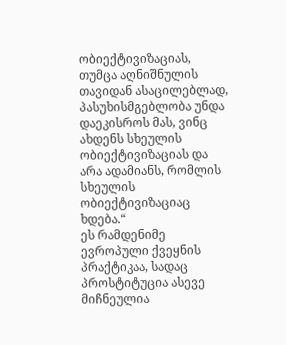ობიექტივიზაციას, თუმცა აღნიშნულის თავიდან ასაცილებლად, პასუხისმგებლობა უნდა დაეკისროს მას, ვინც ახდენს სხეულის ობიექტივიზაციას და არა ადამიანს, რომლის სხეულის ობიექტივიზაციაც ხდება.“
ეს რამდენიმე ევროპული ქვეყნის პრაქტიკაა, სადაც პროსტიტუცია ასევე მიჩნეულია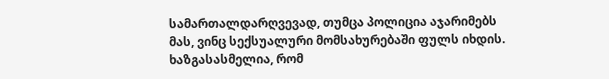სამართალდარღვევად, თუმცა პოლიცია აჯარიმებს მას, ვინც სექსუალური მომსახურებაში ფულს იხდის.
ხაზგასასმელია, რომ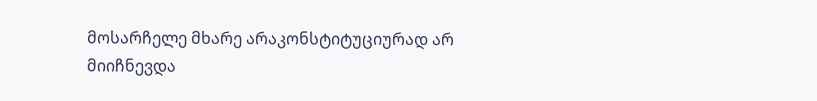მოსარჩელე მხარე არაკონსტიტუციურად არ მიიჩნევდა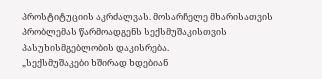პროსტიტუციის აკრძალვას. მოსარჩელე მხარისათვის პრობლემას წარმოადგენს სექსმუშაკისთვის პასუხისმგებლობის დაკისრება.
„სექსმუშაკები ხშირად ხდებიან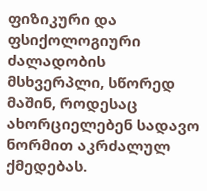ფიზიკური და ფსიქოლოგიური ძალადობის მსხვერპლი, სწორედ მაშინ, როდესაც ახორციელებენ სადავო ნორმით აკრძალულ ქმედებას.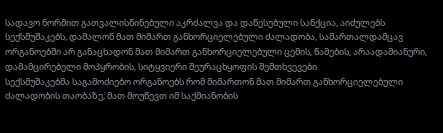სადავო ნორმით გათვალისწინებული აკრძალვა და დაწესებული სანქცია, აიძულებს სექსმუშაკებს, დამალონ მათ მიმართ განხორციელებული ძალადობა, სამართალდამცავ ორგანოებში არ განაცხადონ მათ მიმართ განხორციელებული ცემის, წამების, არაადამიანური, დამამცირებელი მოპყრობის, სიტყვიერი შეურაცხყოფის შემთხვევები.
სექსმუშაკებმა საგამოძიებო ორგანოებს რომ მიმართონ მათ მიმართ განხორციელებული ძალადობის თაობაზე, მათ მოუწევთ იმ საქმიანობის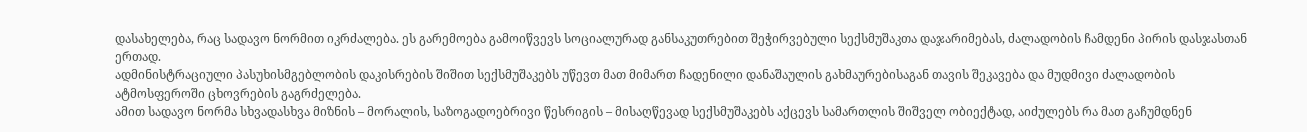დასახელება, რაც სადავო ნორმით იკრძალება. ეს გარემოება გამოიწვევს სოციალურად განსაკუთრებით შეჭირვებული სექსმუშაკთა დაჯარიმებას, ძალადობის ჩამდენი პირის დასჯასთან ერთად.
ადმინისტრაციული პასუხისმგებლობის დაკისრების შიშით სექსმუშაკებს უწევთ მათ მიმართ ჩადენილი დანაშაულის გახმაურებისაგან თავის შეკავება და მუდმივი ძალადობის ატმოსფეროში ცხოვრების გაგრძელება.
ამით სადავო ნორმა სხვადასხვა მიზნის – მორალის, საზოგადოებრივი წესრიგის – მისაღწევად სექსმუშაკებს აქცევს სამართლის შიშველ ობიექტად, აიძულებს რა მათ გაჩუმდნენ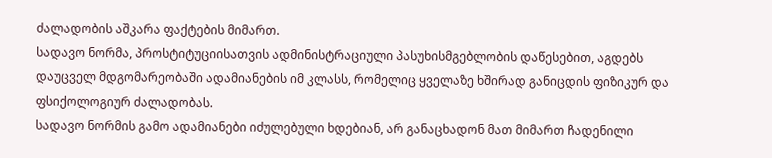ძალადობის აშკარა ფაქტების მიმართ.
სადავო ნორმა, პროსტიტუციისათვის ადმინისტრაციული პასუხისმგებლობის დაწესებით, აგდებს დაუცველ მდგომარეობაში ადამიანების იმ კლასს, რომელიც ყველაზე ხშირად განიცდის ფიზიკურ და ფსიქოლოგიურ ძალადობას.
სადავო ნორმის გამო ადამიანები იძულებული ხდებიან, არ განაცხადონ მათ მიმართ ჩადენილი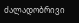ძალადობრივი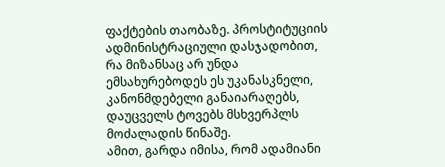ფაქტების თაობაზე. პროსტიტუციის ადმინისტრაციული დასჯადობით, რა მიზანსაც არ უნდა ემსახურებოდეს ეს უკანასკნელი, კანონმდებელი განაიარაღებს, დაუცველს ტოვებს მსხვერპლს მოძალადის წინაშე.
ამით, გარდა იმისა, რომ ადამიანი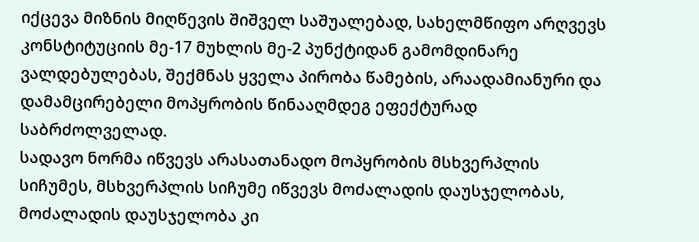იქცევა მიზნის მიღწევის შიშველ საშუალებად, სახელმწიფო არღვევს კონსტიტუციის მე-17 მუხლის მე-2 პუნქტიდან გამომდინარე ვალდებულებას, შექმნას ყველა პირობა წამების, არაადამიანური და დამამცირებელი მოპყრობის წინააღმდეგ ეფექტურად საბრძოლველად.
სადავო ნორმა იწვევს არასათანადო მოპყრობის მსხვერპლის სიჩუმეს, მსხვერპლის სიჩუმე იწვევს მოძალადის დაუსჯელობას, მოძალადის დაუსჯელობა კი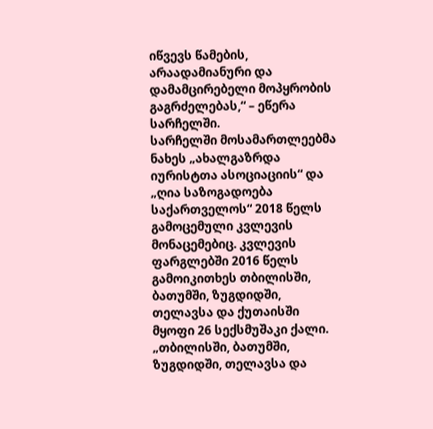იწვევს წამების, არაადამიანური და დამამცირებელი მოპყრობის გაგრძელებას,“ – ეწერა სარჩელში.
სარჩელში მოსამართლეებმა ნახეს „ახალგაზრდა იურისტთა ასოციაციის“ და „ღია საზოგადოება საქართველოს“ 2018 წელს გამოცემული კვლევის მონაცემებიც. კვლევის ფარგლებში 2016 წელს გამოიკითხეს თბილისში, ბათუმში, ზუგდიდში, თელავსა და ქუთაისში მყოფი 26 სექსმუშაკი ქალი.
„თბილისში, ბათუმში, ზუგდიდში, თელავსა და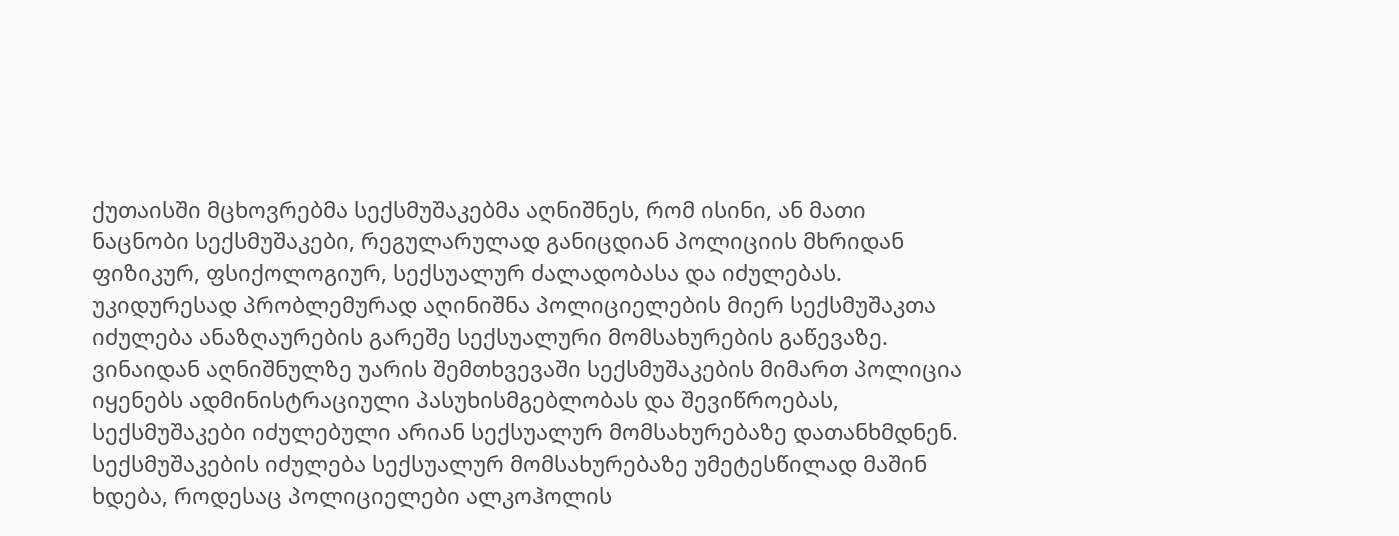ქუთაისში მცხოვრებმა სექსმუშაკებმა აღნიშნეს, რომ ისინი, ან მათი ნაცნობი სექსმუშაკები, რეგულარულად განიცდიან პოლიციის მხრიდან ფიზიკურ, ფსიქოლოგიურ, სექსუალურ ძალადობასა და იძულებას. უკიდურესად პრობლემურად აღინიშნა პოლიციელების მიერ სექსმუშაკთა იძულება ანაზღაურების გარეშე სექსუალური მომსახურების გაწევაზე.
ვინაიდან აღნიშნულზე უარის შემთხვევაში სექსმუშაკების მიმართ პოლიცია იყენებს ადმინისტრაციული პასუხისმგებლობას და შევიწროებას, სექსმუშაკები იძულებული არიან სექსუალურ მომსახურებაზე დათანხმდნენ. სექსმუშაკების იძულება სექსუალურ მომსახურებაზე უმეტესწილად მაშინ ხდება, როდესაც პოლიციელები ალკოჰოლის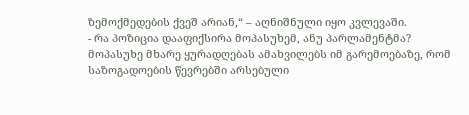ზემოქმედების ქვეშ არიან,“ – აღნიშნული იყო კვლევაში.
- რა პოზიცია დააფიქსირა მოპასუხემ, ანუ პარლამენტმა?
მოპასუხე მხარე ყურადღებას ამახვილებს იმ გარემოებაზე, რომ საზოგადოების წევრებში არსებული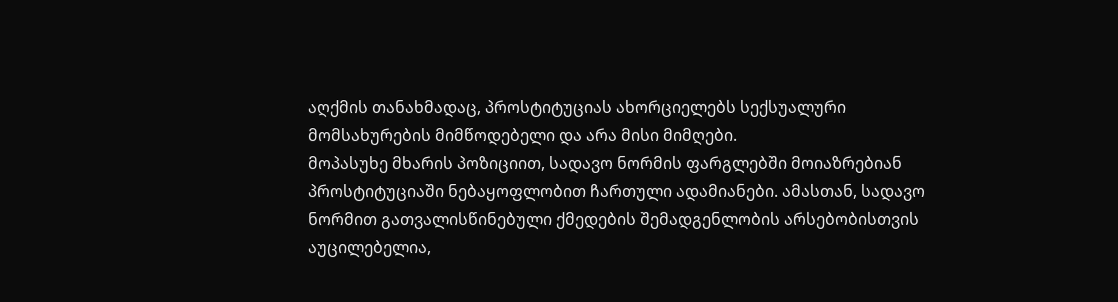აღქმის თანახმადაც, პროსტიტუციას ახორციელებს სექსუალური მომსახურების მიმწოდებელი და არა მისი მიმღები.
მოპასუხე მხარის პოზიციით, სადავო ნორმის ფარგლებში მოიაზრებიან პროსტიტუციაში ნებაყოფლობით ჩართული ადამიანები. ამასთან, სადავო ნორმით გათვალისწინებული ქმედების შემადგენლობის არსებობისთვის აუცილებელია,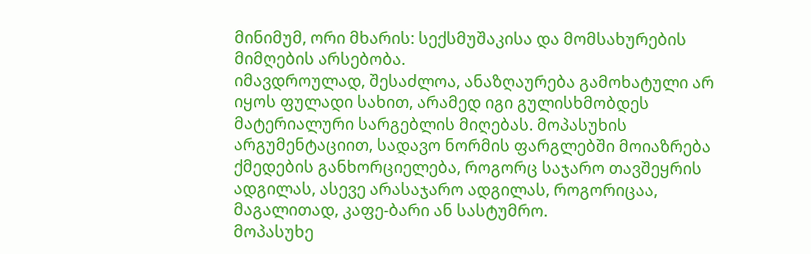მინიმუმ, ორი მხარის: სექსმუშაკისა და მომსახურების მიმღების არსებობა.
იმავდროულად, შესაძლოა, ანაზღაურება გამოხატული არ იყოს ფულადი სახით, არამედ იგი გულისხმობდეს მატერიალური სარგებლის მიღებას. მოპასუხის არგუმენტაციით, სადავო ნორმის ფარგლებში მოიაზრება ქმედების განხორციელება, როგორც საჯარო თავშეყრის ადგილას, ასევე არასაჯარო ადგილას, როგორიცაა, მაგალითად, კაფე-ბარი ან სასტუმრო.
მოპასუხე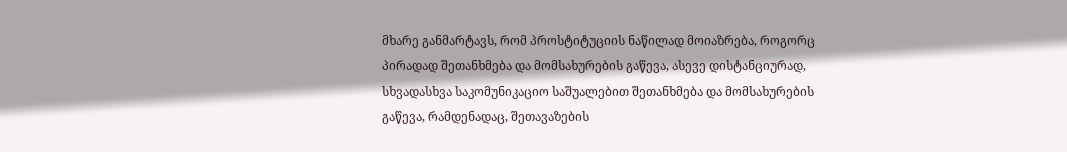მხარე განმარტავს, რომ პროსტიტუციის ნაწილად მოიაზრება, როგორც პირადად შეთანხმება და მომსახურების გაწევა, ასევე დისტანციურად, სხვადასხვა საკომუნიკაციო საშუალებით შეთანხმება და მომსახურების გაწევა, რამდენადაც, შეთავაზების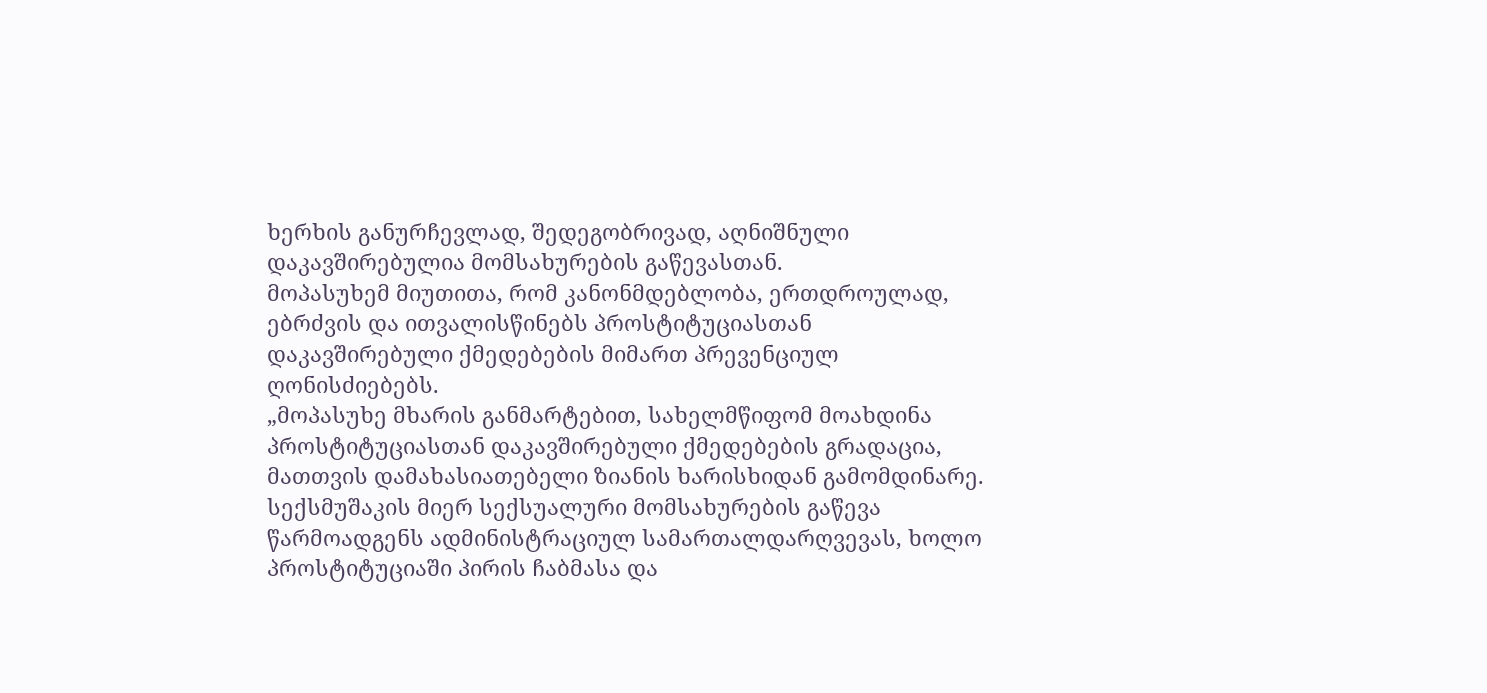ხერხის განურჩევლად, შედეგობრივად, აღნიშნული დაკავშირებულია მომსახურების გაწევასთან.
მოპასუხემ მიუთითა, რომ კანონმდებლობა, ერთდროულად, ებრძვის და ითვალისწინებს პროსტიტუციასთან დაკავშირებული ქმედებების მიმართ პრევენციულ ღონისძიებებს.
„მოპასუხე მხარის განმარტებით, სახელმწიფომ მოახდინა პროსტიტუციასთან დაკავშირებული ქმედებების გრადაცია, მათთვის დამახასიათებელი ზიანის ხარისხიდან გამომდინარე. სექსმუშაკის მიერ სექსუალური მომსახურების გაწევა წარმოადგენს ადმინისტრაციულ სამართალდარღვევას, ხოლო პროსტიტუციაში პირის ჩაბმასა და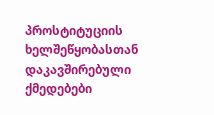პროსტიტუციის ხელშეწყობასთან დაკავშირებული ქმედებები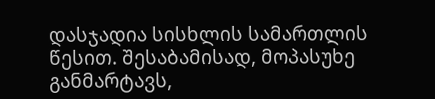დასჯადია სისხლის სამართლის წესით. შესაბამისად, მოპასუხე განმარტავს,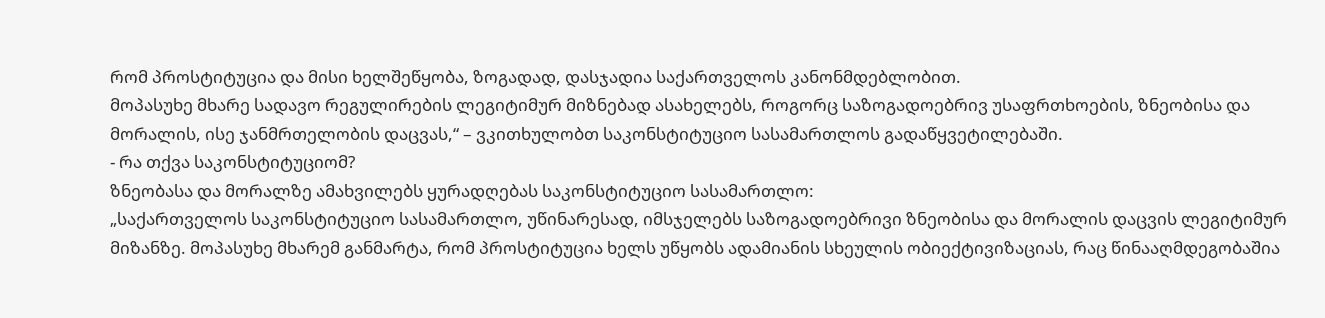რომ პროსტიტუცია და მისი ხელშეწყობა, ზოგადად, დასჯადია საქართველოს კანონმდებლობით.
მოპასუხე მხარე სადავო რეგულირების ლეგიტიმურ მიზნებად ასახელებს, როგორც საზოგადოებრივ უსაფრთხოების, ზნეობისა და მორალის, ისე ჯანმრთელობის დაცვას,“ – ვკითხულობთ საკონსტიტუციო სასამართლოს გადაწყვეტილებაში.
- რა თქვა საკონსტიტუციომ?
ზნეობასა და მორალზე ამახვილებს ყურადღებას საკონსტიტუციო სასამართლო:
„საქართველოს საკონსტიტუციო სასამართლო, უწინარესად, იმსჯელებს საზოგადოებრივი ზნეობისა და მორალის დაცვის ლეგიტიმურ მიზანზე. მოპასუხე მხარემ განმარტა, რომ პროსტიტუცია ხელს უწყობს ადამიანის სხეულის ობიექტივიზაციას, რაც წინააღმდეგობაშია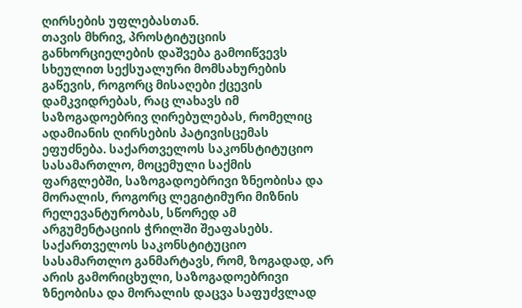ღირსების უფლებასთან.
თავის მხრივ, პროსტიტუციის განხორციელების დაშვება გამოიწვევს სხეულით სექსუალური მომსახურების გაწევის, როგორც მისაღები ქცევის დამკვიდრებას, რაც ლახავს იმ საზოგადოებრივ ღირებულებას, რომელიც ადამიანის ღირსების პატივისცემას ეფუძნება. საქართველოს საკონსტიტუციო სასამართლო, მოცემული საქმის ფარგლებში, საზოგადოებრივი ზნეობისა და მორალის, როგორც ლეგიტიმური მიზნის რელევანტურობას, სწორედ ამ არგუმენტაციის ჭრილში შეაფასებს.
საქართველოს საკონსტიტუციო სასამართლო განმარტავს, რომ, ზოგადად, არ არის გამორიცხული, საზოგადოებრივი ზნეობისა და მორალის დაცვა საფუძვლად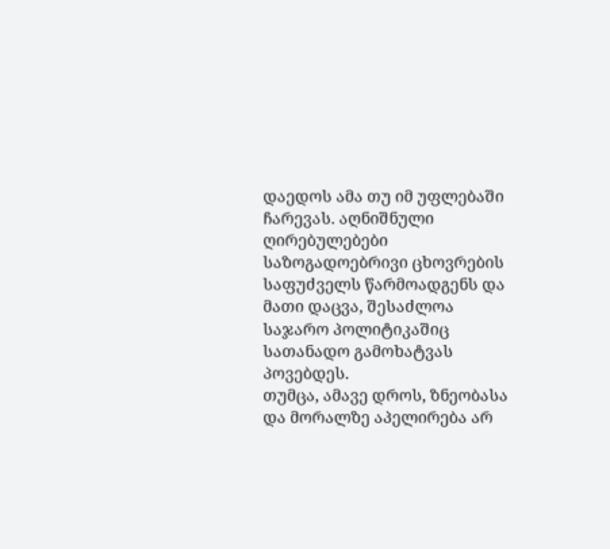დაედოს ამა თუ იმ უფლებაში ჩარევას. აღნიშნული ღირებულებები საზოგადოებრივი ცხოვრების საფუძველს წარმოადგენს და მათი დაცვა, შესაძლოა საჯარო პოლიტიკაშიც სათანადო გამოხატვას პოვებდეს.
თუმცა, ამავე დროს, ზნეობასა და მორალზე აპელირება არ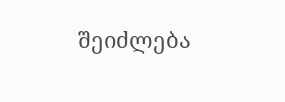შეიძლება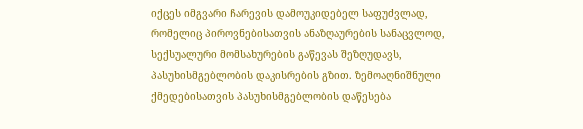იქცეს იმგვარი ჩარევის დამოუკიდებელ საფუძვლად, რომელიც პიროვნებისათვის ანაზღაურების სანაცვლოდ, სექსუალური მომსახურების გაწევას შეზღუდავს, პასუხისმგებლობის დაკისრების გზით. ზემოაღნიშნული ქმედებისათვის პასუხისმგებლობის დაწესება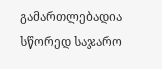გამართლებადია სწორედ საჯარო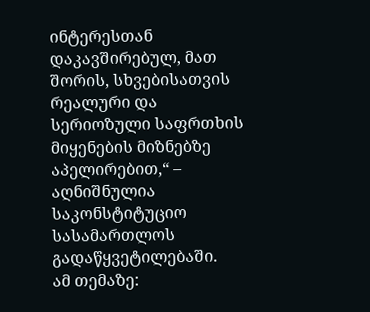ინტერესთან დაკავშირებულ, მათ შორის, სხვებისათვის რეალური და სერიოზული საფრთხის მიყენების მიზნებზე აპელირებით,“ – აღნიშნულია საკონსტიტუციო სასამართლოს გადაწყვეტილებაში.
ამ თემაზე: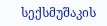სექსმუშაკის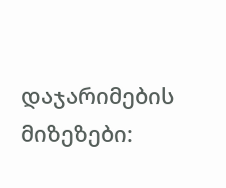დაჯარიმების მიზეზები: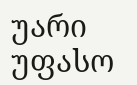უარი უფასო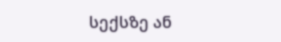სექსზე ან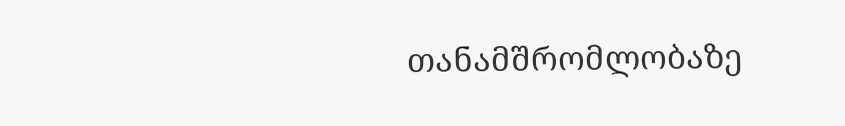თანამშრომლობაზე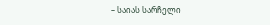– საიას სარჩელი